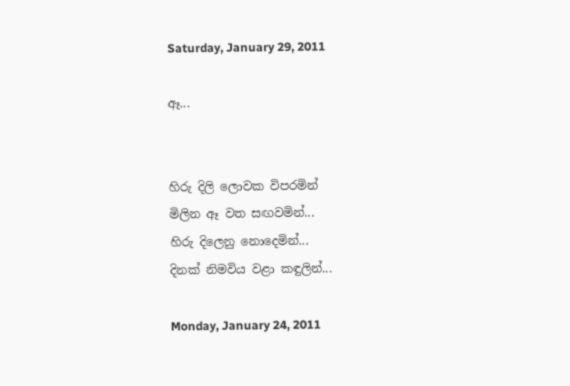Saturday, January 29, 2011

ඈ...


හිරු දිලි ලොවක විපරමින්
මිලින ඈ වත සඟවමින්...
හිරු දිලෙනු නොදෙමින්...
දිනක් නිමවිය වළා කඳුලින්...

Monday, January 24, 2011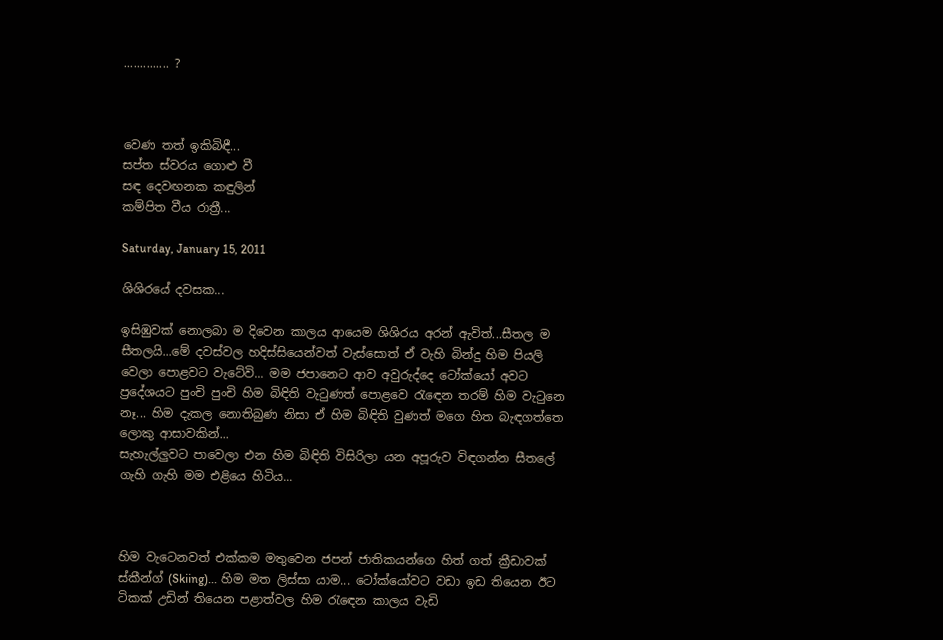.............. ?



වෙණ තත් ඉකිබිඳී...
සප්ත ස්වරය ගොළු වී
සඳ දෙවඟනක කඳුලින්
කම්පිත වීය රාත්‍රී...

Saturday, January 15, 2011

ශිශිරයේ දවසක...

ඉසිඹුවක් නොලබා ම දිවෙන කාලය ආයෙම ශිශිරය අරන් ඇවිත්...සීතල ම සීතලයි...මේ දවස්වල හදිස්සියෙන්වත් වැස්සොත් ඒ වැහි බින්දු හිම පියලි වෙලා පොළවට වැටේවි... මම ජපානෙට ආව අවුරුද්දෙ ටෝක්යෝ අවට ප්‍රදේශයට පුංචි පුංචි හිම බිඳිති වැටුණත් පොළවෙ රැඳෙන තරම් හිම වැටුනෙ නෑ... හිම දැකල නොතිබුණ නිසා ඒ හිම බිඳිති වුණත් මගෙ හිත බැඳගත්තෙ ලොකු ආසාවකින්...
සැහැල්ලුවට පාවෙලා එන හිම බිඳිති විසිරිලා යන අපූරුව විඳගන්න සීතලේ ගැහි ගැහි මම එළියෙ හිටිය...



හිම වැටෙනවත් එක්කම මතුවෙන ජපන් ජාතිකයන්ගෙ හිත් ගත් ක්‍රීඩාවක් ස්කීන්ග් (Skiing)... හිම මත ලිස්සා යාම... ටෝක්යෝවට වඩා ඉඩ තියෙන ඊට ටිකක් උඩින් තියෙන පළාත්වල හිම රැඳෙන කාලය වැඩි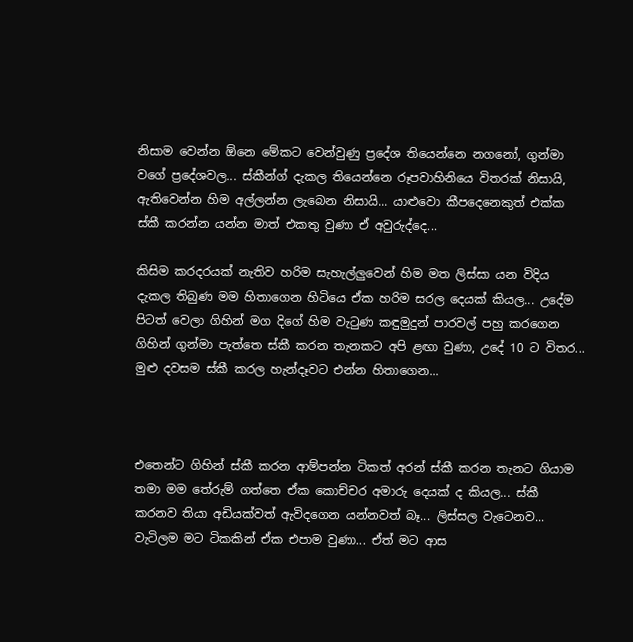නිසාම වෙන්න ඕනෙ මේකට වෙන්වුණු ප්‍රදේශ තියෙන්නෙ නගනෝ, ගුන්මා වගේ ප්‍රදේශවල... ස්කීන්ග් දැකල තියෙන්නෙ රූපවාහිනියෙ විතරක් නිසායි, ඇතිවෙන්න හිම අල්ලන්න ලැබෙන නිසායි... යාළුවො කීපදෙනෙකුත් එක්ක ස්කී කරන්න යන්න මාත් එකතු වුණා ඒ අවුරුද්දෙ...

කිසිම කරදරයක් නැතිව හරිම සැහැල්ලුවෙන් හිම මත ලිස්සා යන විදිය දැකල තිබුණ මම හිතාගෙන හිටියෙ ඒක හරිම සරල දෙයක් කියල... උදේම පිටත් වෙලා ගිහින් මග දිගේ හිම වැටුණ කඳුමුදුන් පාරවල් පහු කරගෙන ගිහින් ගුන්මා පැත්තෙ ස්කී කරන තැනකට අපි ළඟා වුණා, උදේ 10 ට විතර... මුළු දවසම ස්කී කරල හැන්දෑවට එන්න හිතාගෙන...



එතෙන්ට ගිහින් ස්කී කරන ආම්පන්න ටිකත් අරන් ස්කී කරන තැනට ගියාම තමා මම තේරුම් ගත්තෙ ඒක කොච්චර අමාරු දෙයක් ද කියල... ස්කී කරනව තියා අඩියක්වත් ඇවිදගෙන යන්නවත් බෑ... ලිස්සල වැටෙනව... වැටිලම මට ටිකකින් ඒක එපාම වුණා... ඒත් මට ආස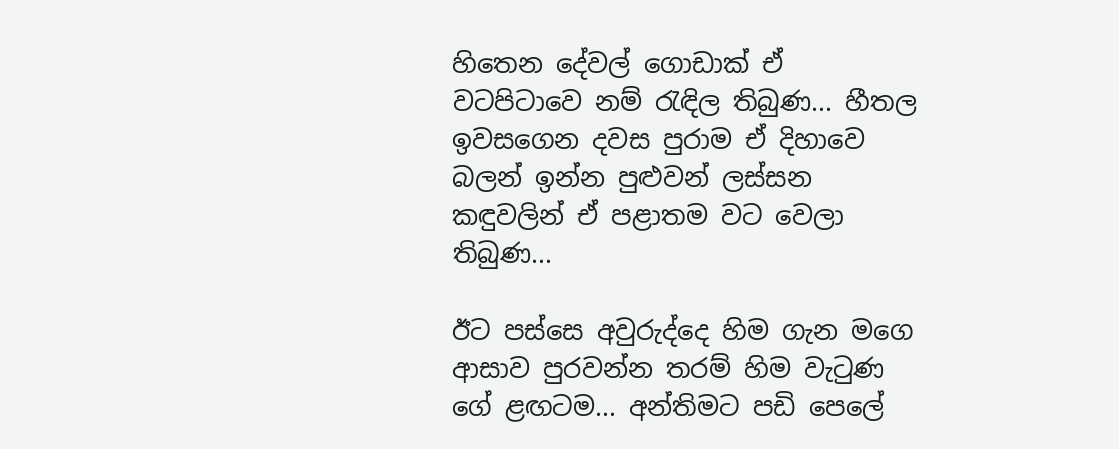හිතෙන දේවල් ගොඩාක් ඒ වටපිටාවෙ නම් රැඳිල තිබුණ... හීතල ඉවසගෙන දවස පුරාම ඒ දිහාවෙ බලන් ඉන්න පුළුවන් ලස්සන කඳුවලින් ඒ පළාතම වට වෙලා තිබුණ...

ඊට පස්සෙ අවුරුද්දෙ හිම ගැන මගෙ ආසාව පුරවන්න තරම් හිම වැටුණ ගේ ළඟටම... අන්තිමට පඩි පෙලේ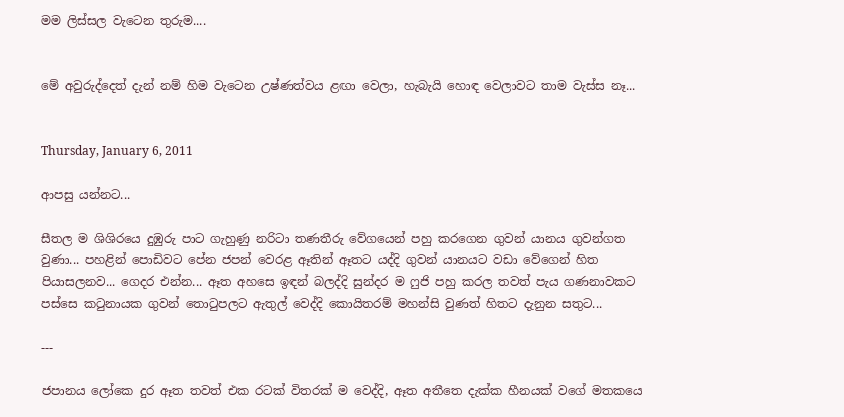මම ලිස්සල වැටෙන තුරුම....


මේ අවුරුද්දෙත් දැන් නම් හිම වැටෙන උෂ්ණත්වය ළඟා වෙලා, හැබැයි හොඳ වෙලාවට තාම වැස්ස නෑ...


Thursday, January 6, 2011

ආපසු යන්නට...

සීතල ම ශිශිරයෙ දුඹුරු පාට ගැහුණු නරිටා තණතීරු වේගයෙන් පහු කරගෙන ගුවන් යානය ගුවන්ගත වුණා... පහළින් පොඩිවට පේන ජපන් වෙරළ ඈතින් ඈතට යද්දි ගුවන් යානයට වඩා වේගෙන් හිත පියාසලනව... ගෙදර එන්න... ඈත අහසෙ ඉඳන් බලද්දි සුන්දර ම ෆුජි පහු කරල තවත් පැය ගණනාවකට පස්සෙ ක‍ටුනායක ගුවන් තො‍ටුපලට ඇතුල් වෙද්දි කොයිතරම් මහන්සි වුණත් හිතට දැනුන සතුට...

---

ජපානය ලෝකෙ දුර ඈත තවත් එක රටක් විතරක් ම වෙද්දි, ඈත අතීතෙ දැක්ක හීනයක් වගේ මතකයෙ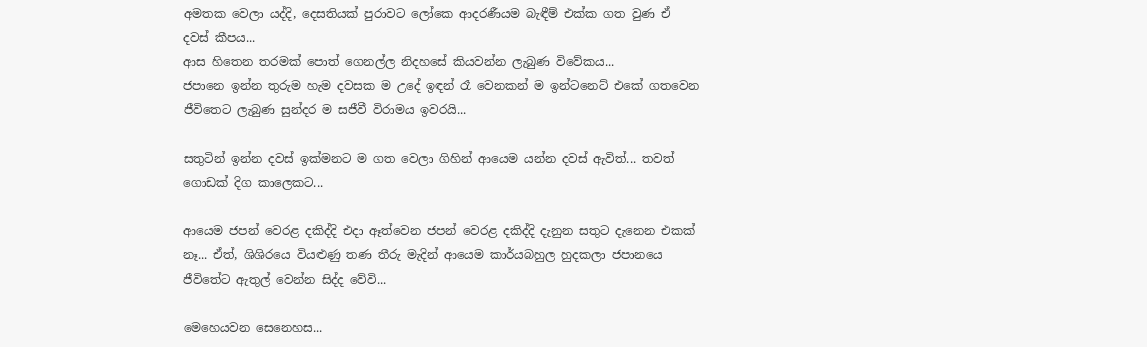අමතක වෙලා යද්දි, දෙසතියක් පුරාවට ලෝකෙ ආදරණීයම බැඳීම් එක්ක ගත වුණ ඒ දවස් කීපය...
ආස හිතෙන තරමක් පොත් ගෙනල්ල නිදහසේ කියවන්න ලැබුණ විවේකය...
ජපානෙ ඉන්න තුරුම හැම දවසක ම උදේ ඉඳන් රෑ වෙනකන් ම ඉන්ටනෙට් එකේ ගතවෙන ජීවිතෙට ලැබුණ සුන්දර ම සජීවී විරාමය ඉවරයි...

සතුටින් ඉන්න දවස් ඉක්මනට ම ගත වෙලා ගිහින් ආයෙම යන්න දවස් ඇවිත්... තවත් ගොඩක් දිග කාලෙකට...

ආයෙම ජපන් වෙරළ දකිද්දි එදා ඈත්වෙන ජපන් වෙරළ දකිද්දි දැනුන සතුට දැනෙන එකක් නෑ... ඒත්, ශිශිරයෙ වියළුණු තණ තීරු මැදින් ආයෙම කාර්යබහුල හුදකලා ජපානයෙ ජීවිතේට ඇතුල් වෙන්න සිද්ද වේවි...

මෙහෙයවන සෙනෙහස...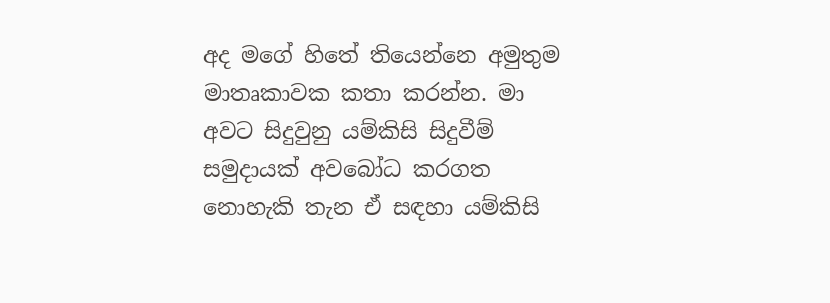අද මගේ හිතේ තියෙන්නෙ අමුතුම මාතෘකාවක කතා කරන්න. මා අවට සිදුවුනු යම්කිසි සිදුවීම් සමුදායක් අවබෝධ කරගත නොහැකි තැන ඒ සඳහා යම්කිසි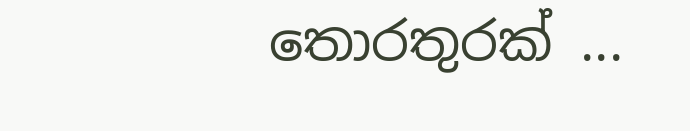තොරතුරක් ...